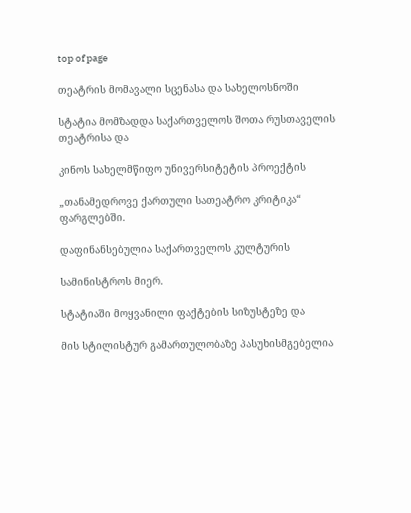top of page

თეატრის მომავალი სცენასა და სახელოსნოში

სტატია მომზადდა საქართველოს შოთა რუსთაველის თეატრისა და

კინოს სახელმწიფო უნივერსიტეტის პროექტის

„თანამედროვე ქართული სათეატრო კრიტიკა“ ფარგლებში.

დაფინანსებულია საქართველოს კულტურის

სამინისტროს მიერ.

სტატიაში მოყვანილი ფაქტების სიზუსტეზე და

მის სტილისტურ გამართულობაზე პასუხისმგებელია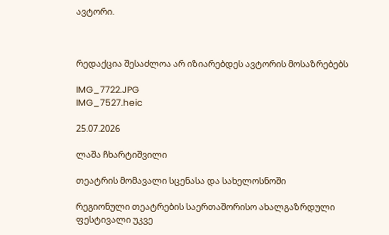ავტორი.



რედაქცია შესაძლოა არ იზიარებდეს ავტორის მოსაზრებებს

IMG_7722.JPG
IMG_7527.heic

25.07.2026

ლაშა ჩხარტიშვილი

თეატრის მომავალი სცენასა და სახელოსნოში

რეგიონული თეატრების საერთაშორისო ახალგაზრდული ფესტივალი უკვე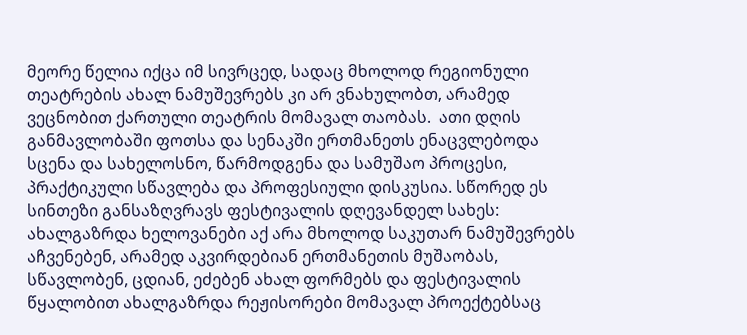მეორე წელია იქცა იმ სივრცედ, სადაც მხოლოდ რეგიონული თეატრების ახალ ნამუშევრებს კი არ ვნახულობთ, არამედ ვეცნობით ქართული თეატრის მომავალ თაობას.  ათი დღის განმავლობაში ფოთსა და სენაკში ერთმანეთს ენაცვლებოდა სცენა და სახელოსნო, წარმოდგენა და სამუშაო პროცესი, პრაქტიკული სწავლება და პროფესიული დისკუსია. სწორედ ეს სინთეზი განსაზღვრავს ფესტივალის დღევანდელ სახეს: ახალგაზრდა ხელოვანები აქ არა მხოლოდ საკუთარ ნამუშევრებს აჩვენებენ, არამედ აკვირდებიან ერთმანეთის მუშაობას, სწავლობენ, ცდიან, ეძებენ ახალ ფორმებს და ფესტივალის წყალობით ახალგაზრდა რეჟისორები მომავალ პროექტებსაც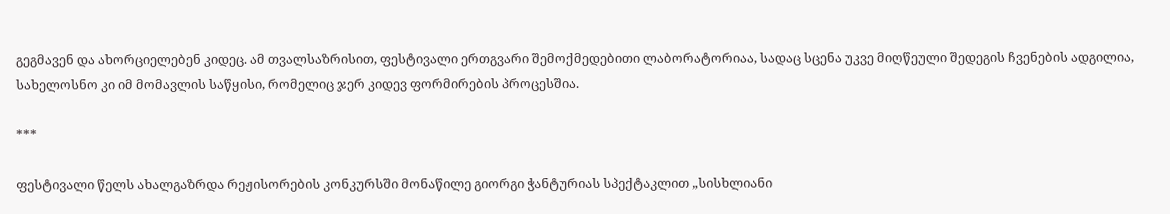გეგმავენ და ახორციელებენ კიდეც. ამ თვალსაზრისით, ფესტივალი ერთგვარი შემოქმედებითი ლაბორატორიაა, სადაც სცენა უკვე მიღწეული შედეგის ჩვენების ადგილია, სახელოსნო კი იმ მომავლის საწყისი, რომელიც ჯერ კიდევ ფორმირების პროცესშია.

***

ფესტივალი წელს ახალგაზრდა რეჟისორების კონკურსში მონაწილე გიორგი ჭანტურიას სპექტაკლით „სისხლიანი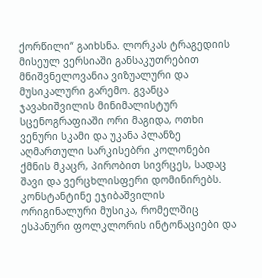ქორწილი“ გაიხსნა. ლორკას ტრაგედიის მისეულ ვერსიაში განსაკუთრებით მნიშვნელოვანია ვიზუალური და მუსიკალური გარემო. გვანცა ჯავახიშვილის მინიმალისტურ სცენოგრაფიაში ორი მაგიდა, ოთხი ვენური სკამი და უკანა პლანზე აღმართული სარკისებრი კოლონები ქმნის მკაცრ, პირობით სივრცეს, სადაც შავი და ვერცხლისფერი დომინირებს. კონსტანტინე ეჯიბაშვილის ორიგინალური მუსიკა, რომელშიც ესპანური ფოლკლორის ინტონაციები და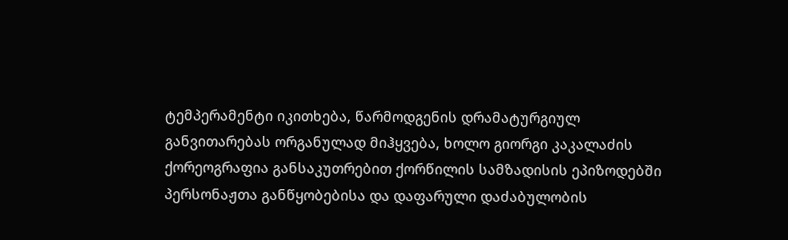ტემპერამენტი იკითხება, წარმოდგენის დრამატურგიულ განვითარებას ორგანულად მიჰყვება, ხოლო გიორგი კაკალაძის ქორეოგრაფია განსაკუთრებით ქორწილის სამზადისის ეპიზოდებში პერსონაჟთა განწყობებისა და დაფარული დაძაბულობის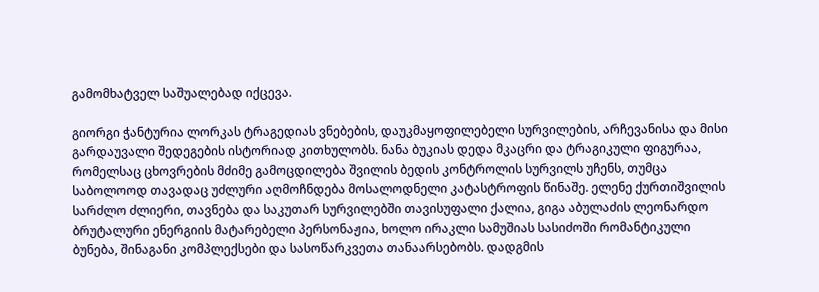გამომხატველ საშუალებად იქცევა.

გიორგი ჭანტურია ლორკას ტრაგედიას ვნებების, დაუკმაყოფილებელი სურვილების, არჩევანისა და მისი გარდაუვალი შედეგების ისტორიად კითხულობს. ნანა ბუკიას დედა მკაცრი და ტრაგიკული ფიგურაა, რომელსაც ცხოვრების მძიმე გამოცდილება შვილის ბედის კონტროლის სურვილს უჩენს, თუმცა საბოლოოდ თავადაც უძლური აღმოჩნდება მოსალოდნელი კატასტროფის წინაშე. ელენე ქურთიშვილის სარძლო ძლიერი, თავნება და საკუთარ სურვილებში თავისუფალი ქალია, გიგა აბულაძის ლეონარდო ბრუტალური ენერგიის მატარებელი პერსონაჟია, ხოლო ირაკლი სამუშიას სასიძოში რომანტიკული ბუნება, შინაგანი კომპლექსები და სასოწარკვეთა თანაარსებობს. დადგმის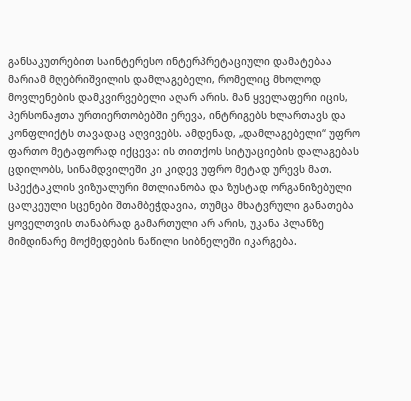განსაკუთრებით საინტერესო ინტერპრეტაციული დამატებაა მარიამ მღებრიშვილის დამლაგებელი, რომელიც მხოლოდ მოვლენების დამკვირვებელი აღარ არის. მან ყველაფერი იცის, პერსონაჟთა ურთიერთობებში ერევა, ინტრიგებს ხლართავს და კონფლიქტს თავადაც აღვივებს. ამდენად, „დამლაგებელი“ უფრო ფართო მეტაფორად იქცევა: ის თითქოს სიტუაციების დალაგებას ცდილობს, სინამდვილეში კი კიდევ უფრო მეტად ურევს მათ. სპექტაკლის ვიზუალური მთლიანობა და ზუსტად ორგანიზებული ცალკეული სცენები შთამბეჭდავია, თუმცა მხატვრული განათება ყოველთვის თანაბრად გამართული არ არის, უკანა პლანზე მიმდინარე მოქმედების ნაწილი სიბნელეში იკარგება.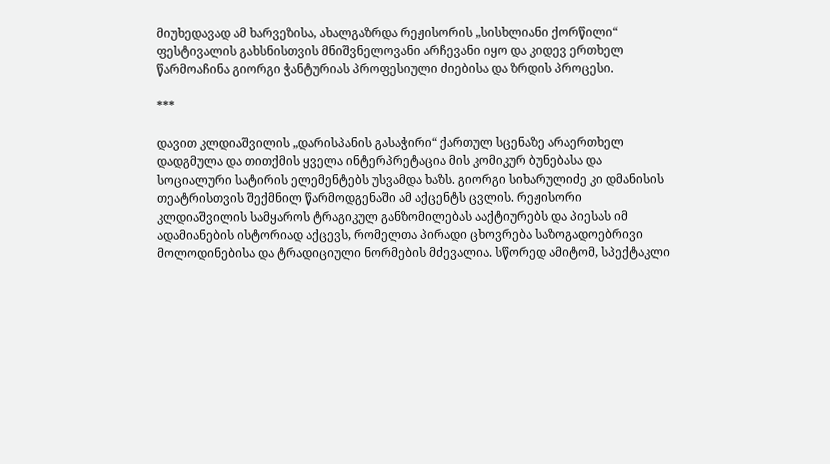მიუხედავად ამ ხარვეზისა, ახალგაზრდა რეჟისორის „სისხლიანი ქორწილი“ ფესტივალის გახსნისთვის მნიშვნელოვანი არჩევანი იყო და კიდევ ერთხელ წარმოაჩინა გიორგი ჭანტურიას პროფესიული ძიებისა და ზრდის პროცესი.

***

დავით კლდიაშვილის „დარისპანის გასაჭირი“ ქართულ სცენაზე არაერთხელ დადგმულა და თითქმის ყველა ინტერპრეტაცია მის კომიკურ ბუნებასა და სოციალური სატირის ელემენტებს უსვამდა ხაზს. გიორგი სიხარულიძე კი დმანისის თეატრისთვის შექმნილ წარმოდგენაში ამ აქცენტს ცვლის. რეჟისორი კლდიაშვილის სამყაროს ტრაგიკულ განზომილებას ააქტიურებს და პიესას იმ ადამიანების ისტორიად აქცევს, რომელთა პირადი ცხოვრება საზოგადოებრივი მოლოდინებისა და ტრადიციული ნორმების მძევალია. სწორედ ამიტომ, სპექტაკლი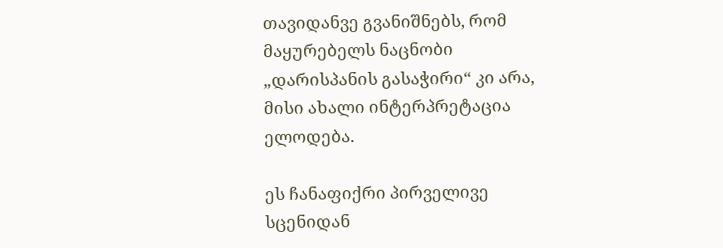თავიდანვე გვანიშნებს, რომ მაყურებელს ნაცნობი „დარისპანის გასაჭირი“ კი არა, მისი ახალი ინტერპრეტაცია ელოდება.

ეს ჩანაფიქრი პირველივე სცენიდან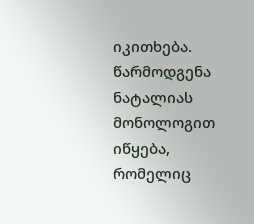იკითხება. წარმოდგენა ნატალიას მონოლოგით იწყება, რომელიც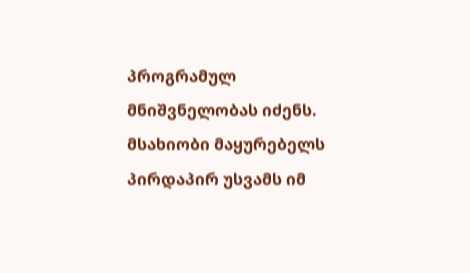პროგრამულ მნიშვნელობას იძენს. მსახიობი მაყურებელს პირდაპირ უსვამს იმ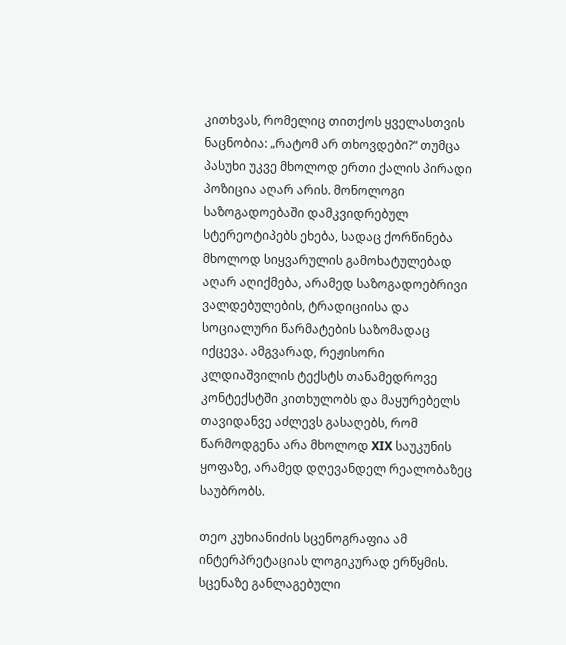კითხვას, რომელიც თითქოს ყველასთვის ნაცნობია: „რატომ არ თხოვდები?“ თუმცა პასუხი უკვე მხოლოდ ერთი ქალის პირადი პოზიცია აღარ არის. მონოლოგი საზოგადოებაში დამკვიდრებულ სტერეოტიპებს ეხება, სადაც ქორწინება მხოლოდ სიყვარულის გამოხატულებად აღარ აღიქმება, არამედ საზოგადოებრივი ვალდებულების, ტრადიციისა და სოციალური წარმატების საზომადაც იქცევა. ამგვარად, რეჟისორი კლდიაშვილის ტექსტს თანამედროვე კონტექსტში კითხულობს და მაყურებელს თავიდანვე აძლევს გასაღებს, რომ წარმოდგენა არა მხოლოდ XIX საუკუნის ყოფაზე, არამედ დღევანდელ რეალობაზეც საუბრობს.

თეო კუხიანიძის სცენოგრაფია ამ ინტერპრეტაციას ლოგიკურად ერწყმის. სცენაზე განლაგებული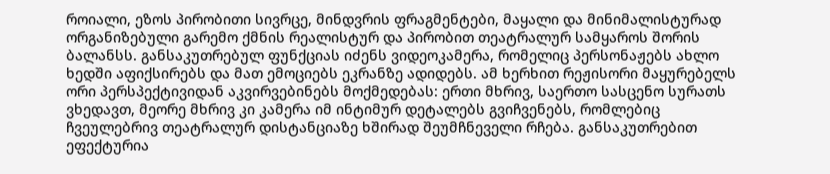როიალი, ეზოს პირობითი სივრცე, მინდვრის ფრაგმენტები, მაყალი და მინიმალისტურად ორგანიზებული გარემო ქმნის რეალისტურ და პირობით თეატრალურ სამყაროს შორის ბალანსს. განსაკუთრებულ ფუნქციას იძენს ვიდეოკამერა, რომელიც პერსონაჟებს ახლო ხედში აფიქსირებს და მათ ემოციებს ეკრანზე ადიდებს. ამ ხერხით რეჟისორი მაყურებელს ორი პერსპექტივიდან აკვირვებინებს მოქმედებას: ერთი მხრივ, საერთო სასცენო სურათს ვხედავთ, მეორე მხრივ კი კამერა იმ ინტიმურ დეტალებს გვიჩვენებს, რომლებიც ჩვეულებრივ თეატრალურ დისტანციაზე ხშირად შეუმჩნეველი რჩება. განსაკუთრებით ეფექტურია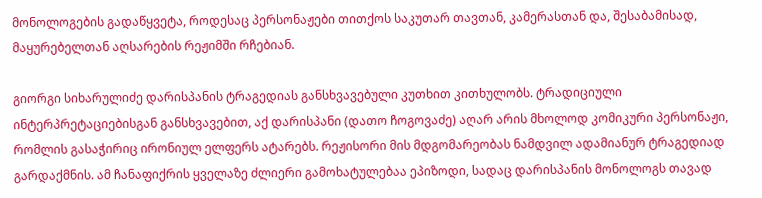მონოლოგების გადაწყვეტა, როდესაც პერსონაჟები თითქოს საკუთარ თავთან, კამერასთან და, შესაბამისად, მაყურებელთან აღსარების რეჟიმში რჩებიან.

გიორგი სიხარულიძე დარისპანის ტრაგედიას განსხვავებული კუთხით კითხულობს. ტრადიციული ინტერპრეტაციებისგან განსხვავებით, აქ დარისპანი (დათო ჩოგოვაძე) აღარ არის მხოლოდ კომიკური პერსონაჟი, რომლის გასაჭირიც ირონიულ ელფერს ატარებს. რეჟისორი მის მდგომარეობას ნამდვილ ადამიანურ ტრაგედიად გარდაქმნის. ამ ჩანაფიქრის ყველაზე ძლიერი გამოხატულებაა ეპიზოდი, სადაც დარისპანის მონოლოგს თავად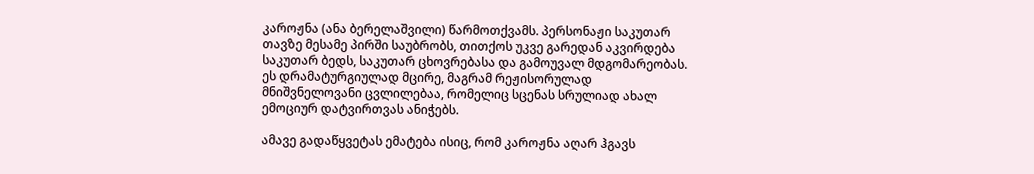კაროჟნა (ანა ბერელაშვილი) წარმოთქვამს. პერსონაჟი საკუთარ თავზე მესამე პირში საუბრობს, თითქოს უკვე გარედან აკვირდება საკუთარ ბედს, საკუთარ ცხოვრებასა და გამოუვალ მდგომარეობას. ეს დრამატურგიულად მცირე, მაგრამ რეჟისორულად მნიშვნელოვანი ცვლილებაა, რომელიც სცენას სრულიად ახალ ემოციურ დატვირთვას ანიჭებს.

ამავე გადაწყვეტას ემატება ისიც, რომ კაროჟნა აღარ ჰგავს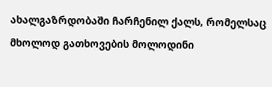ახალგაზრდობაში ჩარჩენილ ქალს, რომელსაც მხოლოდ გათხოვების მოლოდინი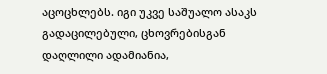აცოცხლებს. იგი უკვე საშუალო ასაკს გადაცილებული, ცხოვრებისგან დაღლილი ადამიანია,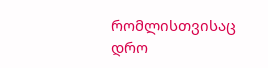რომლისთვისაც დრო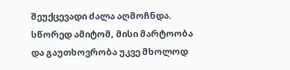შეუქცევადი ძალა აღმოჩნდა. სწორედ ამიტომ, მისი მარტოობა და გაუთხოვრობა უკვე მხოლოდ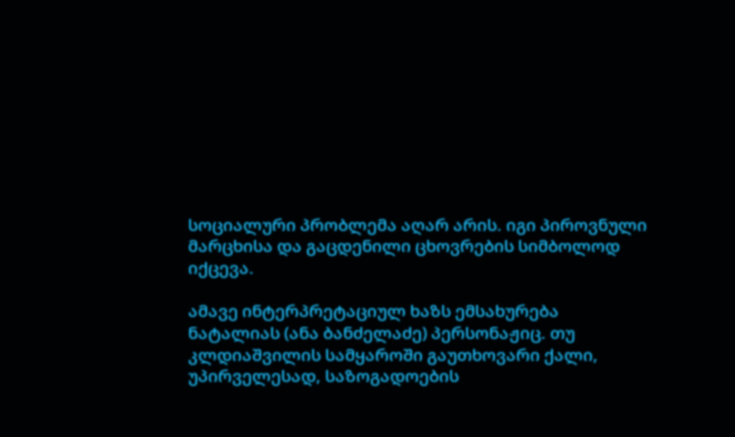სოციალური პრობლემა აღარ არის. იგი პიროვნული მარცხისა და გაცდენილი ცხოვრების სიმბოლოდ იქცევა.

ამავე ინტერპრეტაციულ ხაზს ემსახურება ნატალიას (ანა ბანძელაძე) პერსონაჟიც. თუ კლდიაშვილის სამყაროში გაუთხოვარი ქალი, უპირველესად, საზოგადოების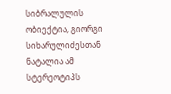სიბრალულის ობიექტია, გიორგი სიხარულიძესთან ნატალია ამ სტერეოტიპს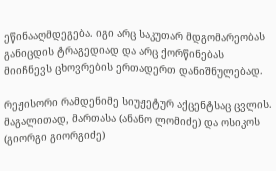ეწინააღმდეგება. იგი არც საკუთარ მდგომარეობას განიცდის ტრაგედიად და არც ქორწინებას მიიჩნევს ცხოვრების ერთადერთ დანიშნულებად.

რეჟისორი რამდენიმე სიუჟეტურ აქცენტსაც ცვლის. მაგალითად, მართასა (ანანო ლომიძე) და ოსიკოს (გიორგი გიორგიძე)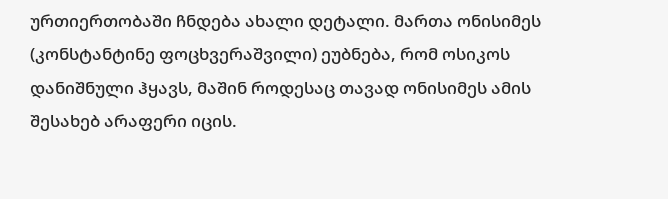ურთიერთობაში ჩნდება ახალი დეტალი. მართა ონისიმეს (კონსტანტინე ფოცხვერაშვილი) ეუბნება, რომ ოსიკოს დანიშნული ჰყავს, მაშინ როდესაც თავად ონისიმეს ამის შესახებ არაფერი იცის.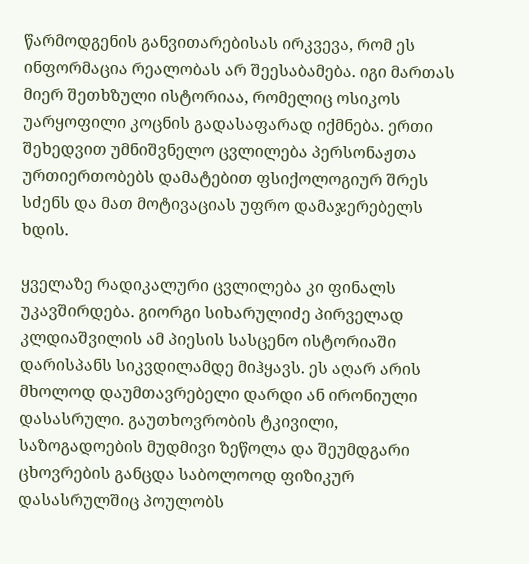წარმოდგენის განვითარებისას ირკვევა, რომ ეს ინფორმაცია რეალობას არ შეესაბამება. იგი მართას მიერ შეთხზული ისტორიაა, რომელიც ოსიკოს უარყოფილი კოცნის გადასაფარად იქმნება. ერთი შეხედვით უმნიშვნელო ცვლილება პერსონაჟთა ურთიერთობებს დამატებით ფსიქოლოგიურ შრეს სძენს და მათ მოტივაციას უფრო დამაჯერებელს ხდის.

ყველაზე რადიკალური ცვლილება კი ფინალს უკავშირდება. გიორგი სიხარულიძე პირველად კლდიაშვილის ამ პიესის სასცენო ისტორიაში დარისპანს სიკვდილამდე მიჰყავს. ეს აღარ არის მხოლოდ დაუმთავრებელი დარდი ან ირონიული დასასრული. გაუთხოვრობის ტკივილი, საზოგადოების მუდმივი ზეწოლა და შეუმდგარი ცხოვრების განცდა საბოლოოდ ფიზიკურ დასასრულშიც პოულობს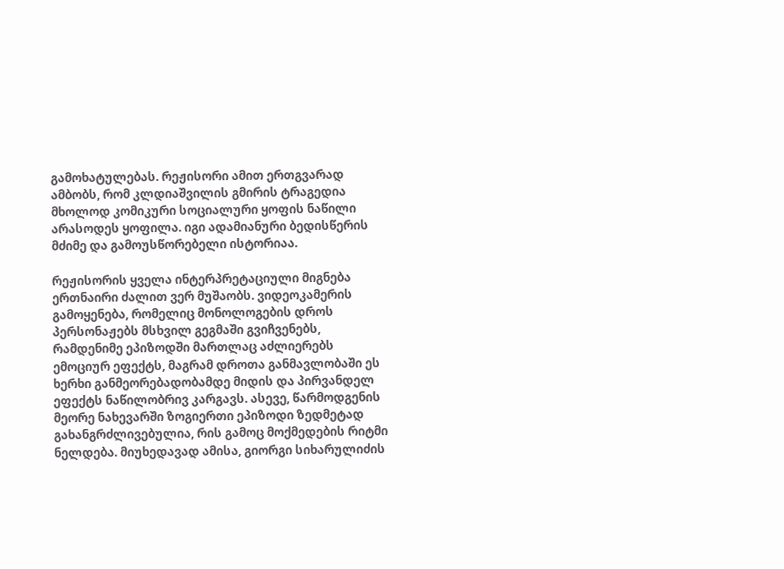გამოხატულებას. რეჟისორი ამით ერთგვარად ამბობს, რომ კლდიაშვილის გმირის ტრაგედია მხოლოდ კომიკური სოციალური ყოფის ნაწილი არასოდეს ყოფილა. იგი ადამიანური ბედისწერის მძიმე და გამოუსწორებელი ისტორიაა.

რეჟისორის ყველა ინტერპრეტაციული მიგნება ერთნაირი ძალით ვერ მუშაობს. ვიდეოკამერის გამოყენება, რომელიც მონოლოგების დროს პერსონაჟებს მსხვილ გეგმაში გვიჩვენებს, რამდენიმე ეპიზოდში მართლაც აძლიერებს ემოციურ ეფექტს, მაგრამ დროთა განმავლობაში ეს ხერხი განმეორებადობამდე მიდის და პირვანდელ ეფექტს ნაწილობრივ კარგავს. ასევე, წარმოდგენის მეორე ნახევარში ზოგიერთი ეპიზოდი ზედმეტად გახანგრძლივებულია, რის გამოც მოქმედების რიტმი ნელდება. მიუხედავად ამისა, გიორგი სიხარულიძის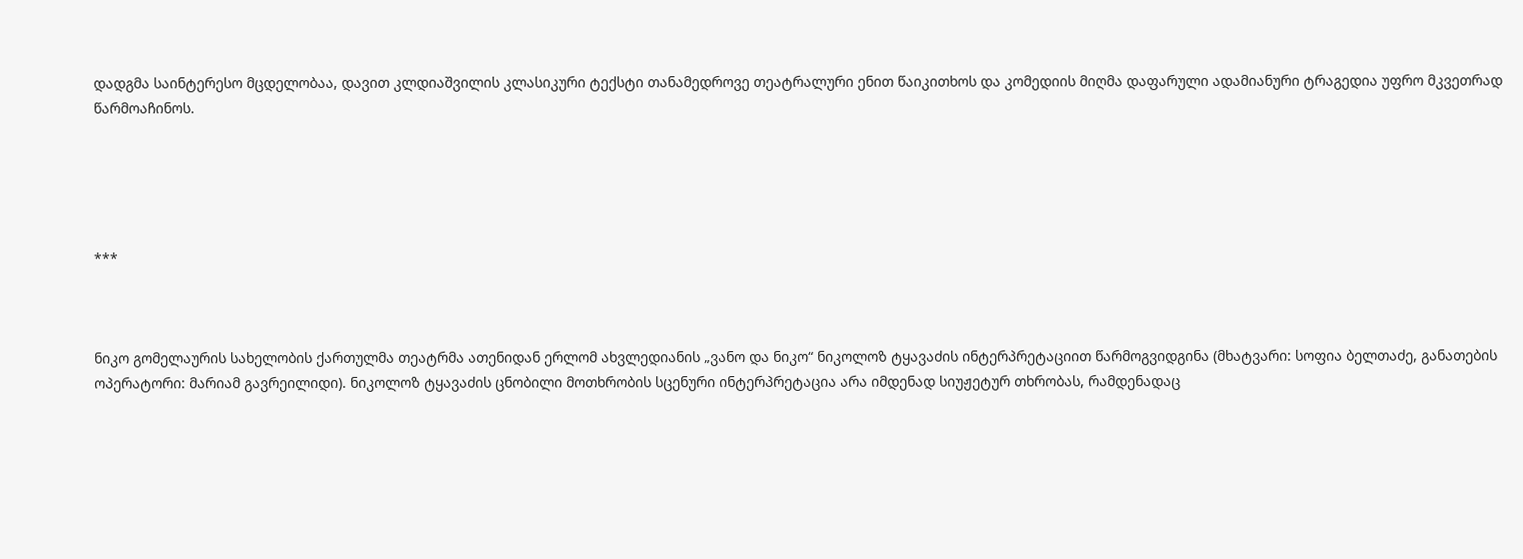დადგმა საინტერესო მცდელობაა, დავით კლდიაშვილის კლასიკური ტექსტი თანამედროვე თეატრალური ენით წაიკითხოს და კომედიის მიღმა დაფარული ადამიანური ტრაგედია უფრო მკვეთრად წარმოაჩინოს.





***



ნიკო გომელაურის სახელობის ქართულმა თეატრმა ათენიდან ერლომ ახვლედიანის „ვანო და ნიკო“ ნიკოლოზ ტყავაძის ინტერპრეტაციით წარმოგვიდგინა (მხატვარი: სოფია ბელთაძე, განათების ოპერატორი: მარიამ გავრეილიდი). ნიკოლოზ ტყავაძის ცნობილი მოთხრობის სცენური ინტერპრეტაცია არა იმდენად სიუჟეტურ თხრობას, რამდენადაც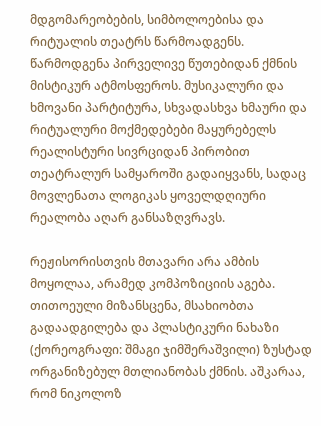მდგომარეობების, სიმბოლოებისა და რიტუალის თეატრს წარმოადგენს. წარმოდგენა პირველივე წუთებიდან ქმნის მისტიკურ ატმოსფეროს. მუსიკალური და ხმოვანი პარტიტურა, სხვადასხვა ხმაური და რიტუალური მოქმედებები მაყურებელს რეალისტური სივრციდან პირობით თეატრალურ სამყაროში გადაიყვანს, სადაც მოვლენათა ლოგიკას ყოველდღიური რეალობა აღარ განსაზღვრავს.

რეჟისორისთვის მთავარი არა ამბის მოყოლაა, არამედ კომპოზიციის აგება. თითოეული მიზანსცენა, მსახიობთა გადაადგილება და პლასტიკური ნახაზი (ქორეოგრაფი: შმაგი ჯიმშერაშვილი) ზუსტად ორგანიზებულ მთლიანობას ქმნის. აშკარაა, რომ ნიკოლოზ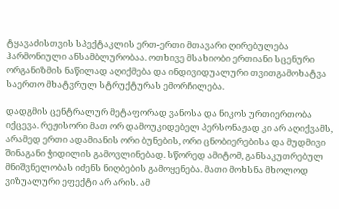ტყავაძისთვის სპექტაკლის ერთ-ერთი მთავარი ღირებულება ჰარმონიული ანსამბლურობაა. ოთხივე მსახიობი ერთიანი სცენური ორგანიზმის ნაწილად აღიქმება და ინდივიდუალური თვითგამოხატვა საერთო მხატვრულ სტრუქტურას ემორჩილება.

დადგმის ცენტრალურ მეტაფორად ვანოსა და ნიკოს ურთიერთობა იქცევა. რეჟისორი მათ ორ დამოუკიდებელ პერსონაჟად კი არ აღიქვამს, არამედ ერთი ადამიანის ორი ბუნების, ორი ცნობიერებისა და მუდმივი შინაგანი ჭიდილის გამოვლინებად. სწორედ ამიტომ, განსაკუთრებულ მნიშვნელობას იძენს ნიღბების გამოყენება. მათი მოხსნა მხოლოდ ვიზუალური ეფექტი არ არის. ამ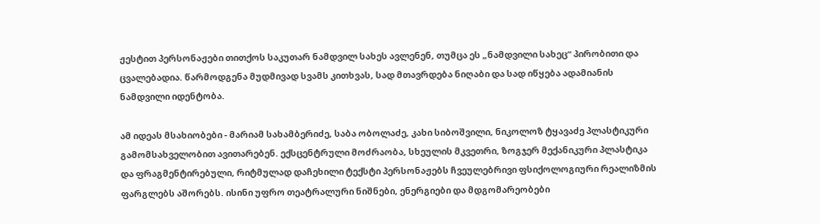ჟესტით პერსონაჟები თითქოს საკუთარ ნამდვილ სახეს ავლენენ, თუმცა ეს „ნამდვილი სახეც“ პირობითი და ცვალებადია. წარმოდგენა მუდმივად სვამს კითხვას, სად მთავრდება ნიღაბი და სად იწყება ადამიანის ნამდვილი იდენტობა.

ამ იდეას მსახიობები - მარიამ სახამბერიძე, საბა ობოლაძე, კახი სიბოშვილი, ნიკოლოზ ტყავაძე პლასტიკური გამომსახველობით ავითარებენ. ექსცენტრული მოძრაობა, სხეულის მკვეთრი, ზოგჯერ მექანიკური პლასტიკა და ფრაგმენტირებული, რიტმულად დაჩეხილი ტექსტი პერსონაჟებს ჩვეულებრივი ფსიქოლოგიური რეალიზმის ფარგლებს აშორებს. ისინი უფრო თეატრალური ნიშნები, ენერგიები და მდგომარეობები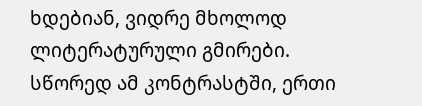ხდებიან, ვიდრე მხოლოდ ლიტერატურული გმირები. სწორედ ამ კონტრასტში, ერთი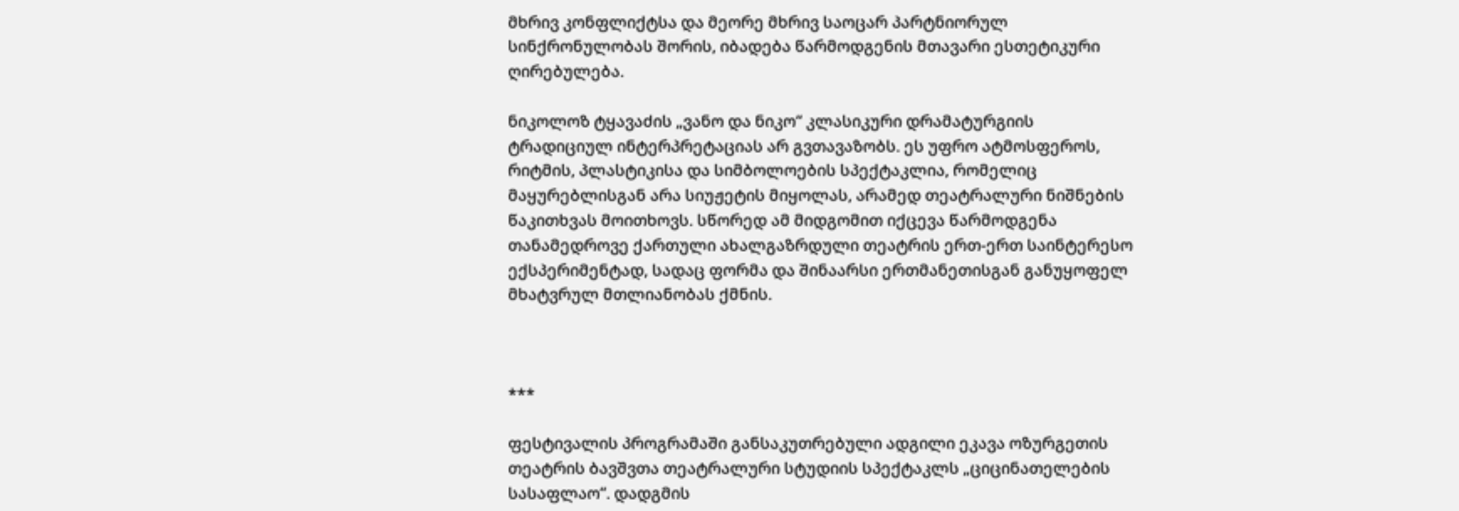მხრივ კონფლიქტსა და მეორე მხრივ საოცარ პარტნიორულ სინქრონულობას შორის, იბადება წარმოდგენის მთავარი ესთეტიკური ღირებულება.

ნიკოლოზ ტყავაძის „ვანო და ნიკო“ კლასიკური დრამატურგიის ტრადიციულ ინტერპრეტაციას არ გვთავაზობს. ეს უფრო ატმოსფეროს, რიტმის, პლასტიკისა და სიმბოლოების სპექტაკლია, რომელიც მაყურებლისგან არა სიუჟეტის მიყოლას, არამედ თეატრალური ნიშნების წაკითხვას მოითხოვს. სწორედ ამ მიდგომით იქცევა წარმოდგენა თანამედროვე ქართული ახალგაზრდული თეატრის ერთ-ერთ საინტერესო ექსპერიმენტად, სადაც ფორმა და შინაარსი ერთმანეთისგან განუყოფელ მხატვრულ მთლიანობას ქმნის.



***

ფესტივალის პროგრამაში განსაკუთრებული ადგილი ეკავა ოზურგეთის თეატრის ბავშვთა თეატრალური სტუდიის სპექტაკლს „ციცინათელების სასაფლაო“. დადგმის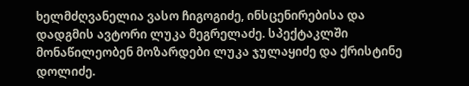ხელმძღვანელია ვასო ჩიგოგიძე, ინსცენირებისა და დადგმის ავტორი ლუკა მეგრელაძე. სპექტაკლში მონაწილეობენ მოზარდები ლუკა ჯულაყიძე და ქრისტინე დოლიძე.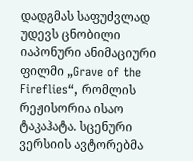დადგმას საფუძვლად უდევს ცნობილი იაპონური ანიმაციური ფილმი „Grave of the Fireflies“, რომლის რეჟისორია ისაო ტაკაჰატა. სცენური ვერსიის ავტორებმა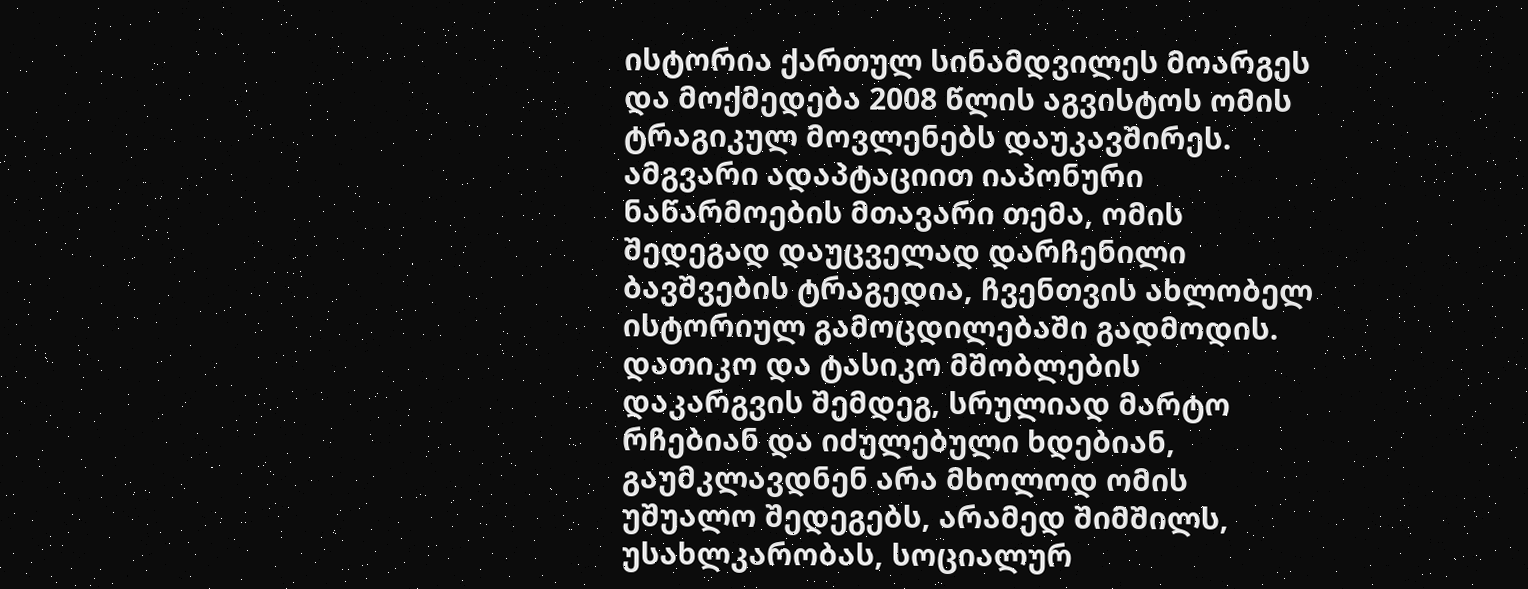ისტორია ქართულ სინამდვილეს მოარგეს და მოქმედება 2008 წლის აგვისტოს ომის ტრაგიკულ მოვლენებს დაუკავშირეს. ამგვარი ადაპტაციით იაპონური ნაწარმოების მთავარი თემა, ომის შედეგად დაუცველად დარჩენილი ბავშვების ტრაგედია, ჩვენთვის ახლობელ ისტორიულ გამოცდილებაში გადმოდის. დათიკო და ტასიკო მშობლების დაკარგვის შემდეგ, სრულიად მარტო რჩებიან და იძულებული ხდებიან, გაუმკლავდნენ არა მხოლოდ ომის უშუალო შედეგებს, არამედ შიმშილს, უსახლკარობას, სოციალურ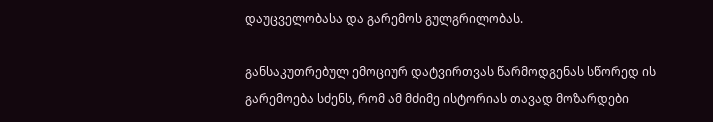დაუცველობასა და გარემოს გულგრილობას.

განსაკუთრებულ ემოციურ დატვირთვას წარმოდგენას სწორედ ის გარემოება სძენს, რომ ამ მძიმე ისტორიას თავად მოზარდები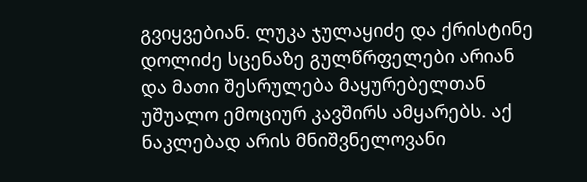გვიყვებიან. ლუკა ჯულაყიძე და ქრისტინე დოლიძე სცენაზე გულწრფელები არიან და მათი შესრულება მაყურებელთან უშუალო ემოციურ კავშირს ამყარებს. აქ ნაკლებად არის მნიშვნელოვანი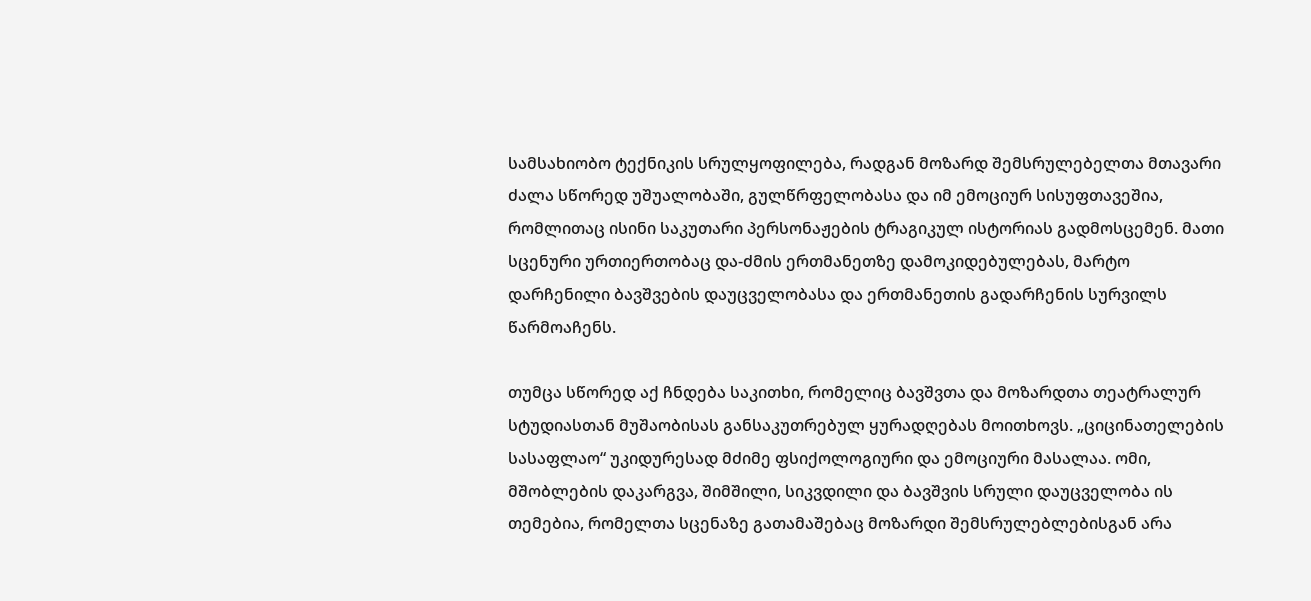სამსახიობო ტექნიკის სრულყოფილება, რადგან მოზარდ შემსრულებელთა მთავარი ძალა სწორედ უშუალობაში, გულწრფელობასა და იმ ემოციურ სისუფთავეშია, რომლითაც ისინი საკუთარი პერსონაჟების ტრაგიკულ ისტორიას გადმოსცემენ. მათი სცენური ურთიერთობაც და-ძმის ერთმანეთზე დამოკიდებულებას, მარტო დარჩენილი ბავშვების დაუცველობასა და ერთმანეთის გადარჩენის სურვილს წარმოაჩენს.

თუმცა სწორედ აქ ჩნდება საკითხი, რომელიც ბავშვთა და მოზარდთა თეატრალურ სტუდიასთან მუშაობისას განსაკუთრებულ ყურადღებას მოითხოვს. „ციცინათელების სასაფლაო“ უკიდურესად მძიმე ფსიქოლოგიური და ემოციური მასალაა. ომი, მშობლების დაკარგვა, შიმშილი, სიკვდილი და ბავშვის სრული დაუცველობა ის თემებია, რომელთა სცენაზე გათამაშებაც მოზარდი შემსრულებლებისგან არა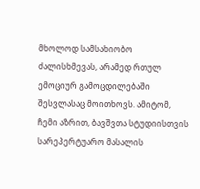მხოლოდ სამსახიობო ძალისხმევას, არამედ რთულ ემოციურ გამოცდილებაში შესვლასაც მოითხოვს. ამიტომ, ჩემი აზრით, ბავშვთა სტუდიისთვის სარეპერტუარო მასალის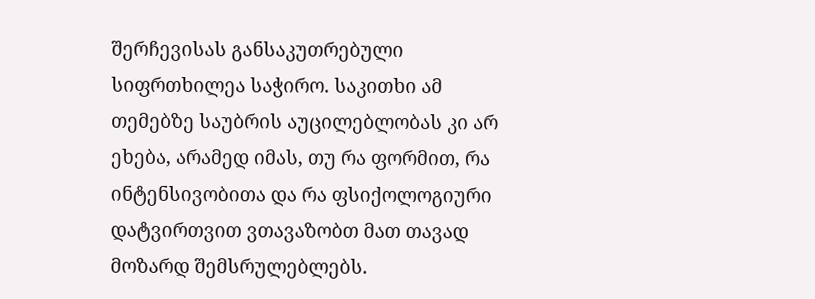შერჩევისას განსაკუთრებული სიფრთხილეა საჭირო. საკითხი ამ თემებზე საუბრის აუცილებლობას კი არ ეხება, არამედ იმას, თუ რა ფორმით, რა ინტენსივობითა და რა ფსიქოლოგიური დატვირთვით ვთავაზობთ მათ თავად მოზარდ შემსრულებლებს.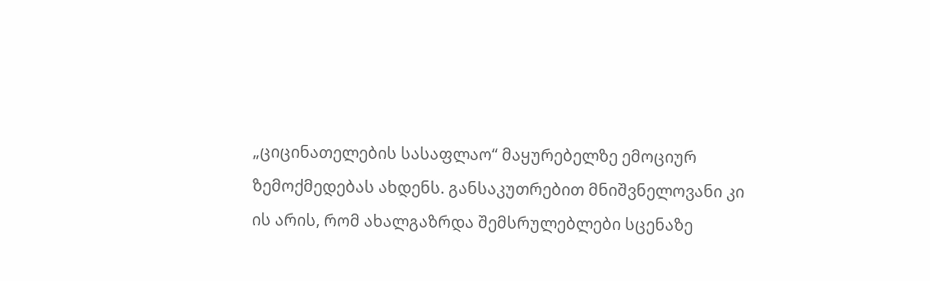„ციცინათელების სასაფლაო“ მაყურებელზე ემოციურ ზემოქმედებას ახდენს. განსაკუთრებით მნიშვნელოვანი კი ის არის, რომ ახალგაზრდა შემსრულებლები სცენაზე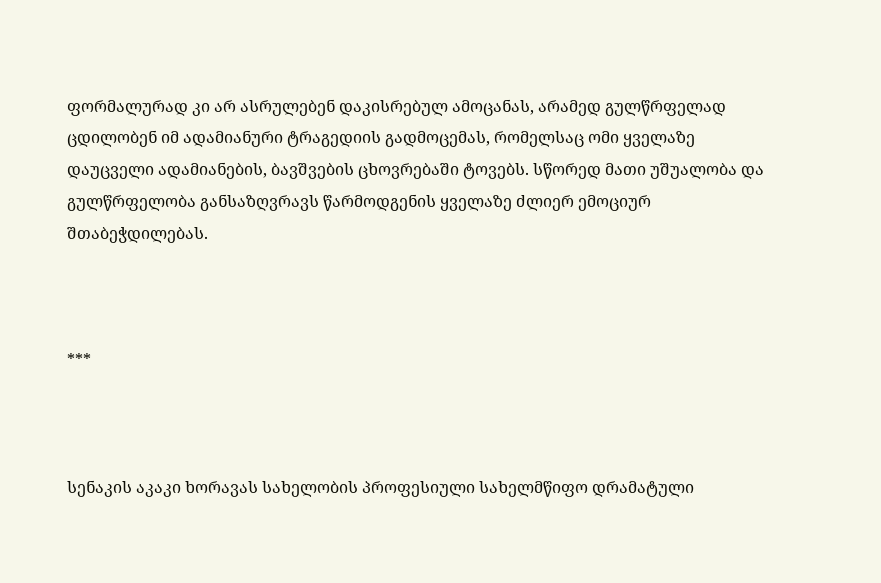ფორმალურად კი არ ასრულებენ დაკისრებულ ამოცანას, არამედ გულწრფელად ცდილობენ იმ ადამიანური ტრაგედიის გადმოცემას, რომელსაც ომი ყველაზე დაუცველი ადამიანების, ბავშვების ცხოვრებაში ტოვებს. სწორედ მათი უშუალობა და გულწრფელობა განსაზღვრავს წარმოდგენის ყველაზე ძლიერ ემოციურ შთაბეჭდილებას.



***



სენაკის აკაკი ხორავას სახელობის პროფესიული სახელმწიფო დრამატული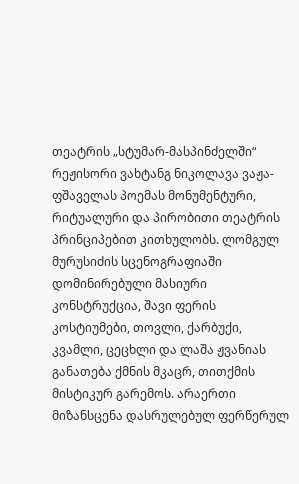თეატრის „სტუმარ-მასპინძელში“ რეჟისორი ვახტანგ ნიკოლავა ვაჟა-ფშაველას პოემას მონუმენტური, რიტუალური და პირობითი თეატრის პრინციპებით კითხულობს. ლომგულ მურუსიძის სცენოგრაფიაში დომინირებული მასიური კონსტრუქცია, შავი ფერის კოსტიუმები, თოვლი, ქარბუქი, კვამლი, ცეცხლი და ლაშა ჟვანიას განათება ქმნის მკაცრ, თითქმის მისტიკურ გარემოს. არაერთი მიზანსცენა დასრულებულ ფერწერულ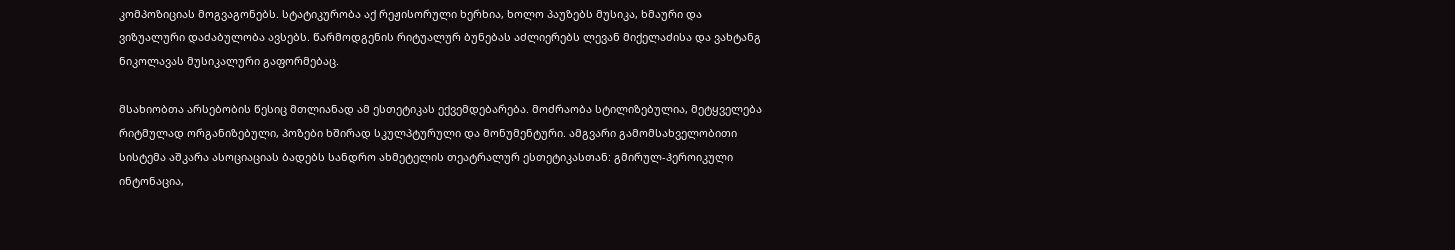კომპოზიციას მოგვაგონებს. სტატიკურობა აქ რეჟისორული ხერხია, ხოლო პაუზებს მუსიკა, ხმაური და ვიზუალური დაძაბულობა ავსებს. წარმოდგენის რიტუალურ ბუნებას აძლიერებს ლევან მიქელაძისა და ვახტანგ ნიკოლავას მუსიკალური გაფორმებაც.

მსახიობთა არსებობის წესიც მთლიანად ამ ესთეტიკას ექვემდებარება. მოძრაობა სტილიზებულია, მეტყველება რიტმულად ორგანიზებული, პოზები ხშირად სკულპტურული და მონუმენტური. ამგვარი გამომსახველობითი სისტემა აშკარა ასოციაციას ბადებს სანდრო ახმეტელის თეატრალურ ესთეტიკასთან: გმირულ-ჰეროიკული ინტონაცია,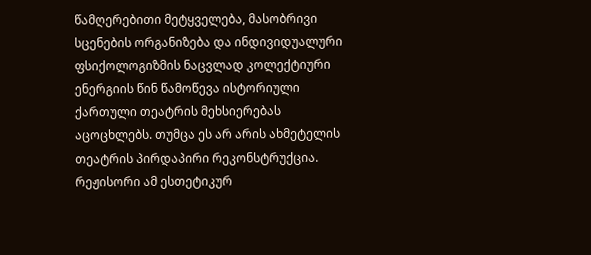წამღერებითი მეტყველება, მასობრივი სცენების ორგანიზება და ინდივიდუალური ფსიქოლოგიზმის ნაცვლად კოლექტიური ენერგიის წინ წამოწევა ისტორიული ქართული თეატრის მეხსიერებას აცოცხლებს. თუმცა ეს არ არის ახმეტელის თეატრის პირდაპირი რეკონსტრუქცია. რეჟისორი ამ ესთეტიკურ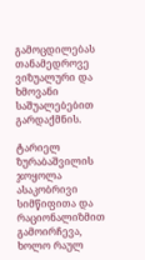გამოცდილებას თანამედროვე ვიზუალური და ხმოვანი საშუალებებით გარდაქმნის.

ტარიელ ზურაბაშვილის ჯოყოლა ასაკობრივი სიმწიფითა და რაციონალიზმით გამოირჩევა, ხოლო რაულ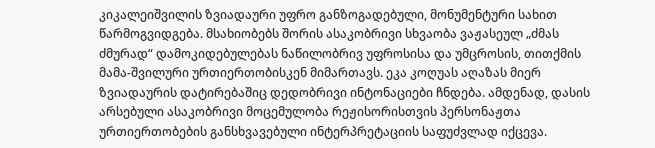კიკალეიშვილის ზვიადაური უფრო განზოგადებული, მონუმენტური სახით წარმოგვიდგება. მსახიობებს შორის ასაკობრივი სხვაობა ვაჟასეულ „ძმას ძმურად“ დამოკიდებულებას ნაწილობრივ უფროსისა და უმცროსის, თითქმის მამა-შვილური ურთიერთობისკენ მიმართავს. ეკა კოღუას აღაზას მიერ ზვიადაურის დატირებაშიც დედობრივი ინტონაციები ჩნდება. ამდენად, დასის არსებული ასაკობრივი მოცემულობა რეჟისორისთვის პერსონაჟთა ურთიერთობების განსხვავებული ინტერპრეტაციის საფუძვლად იქცევა.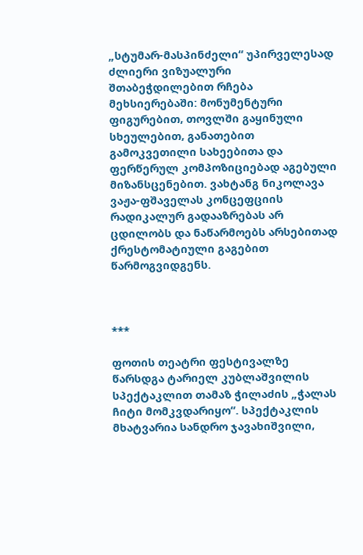„სტუმარ-მასპინძელი“ უპირველესად ძლიერი ვიზუალური შთაბეჭდილებით რჩება მეხსიერებაში: მონუმენტური ფიგურებით, თოვლში გაყინული სხეულებით, განათებით გამოკვეთილი სახეებითა და ფერწერულ კომპოზიციებად აგებული მიზანსცენებით. ვახტანგ ნიკოლავა ვაჟა-ფშაველას კონცეფციის რადიკალურ გადააზრებას არ ცდილობს და ნაწარმოებს არსებითად ქრესტომატიული გაგებით წარმოგვიდგენს.



***

ფოთის თეატრი ფესტივალზე წარსდგა ტარიელ კუბლაშვილის სპექტაკლით თამაზ ჭილაძის „ჭალას ჩიტი მომკვდარიყო“. სპექტაკლის მხატვარია სანდრო ჯავახიშვილი,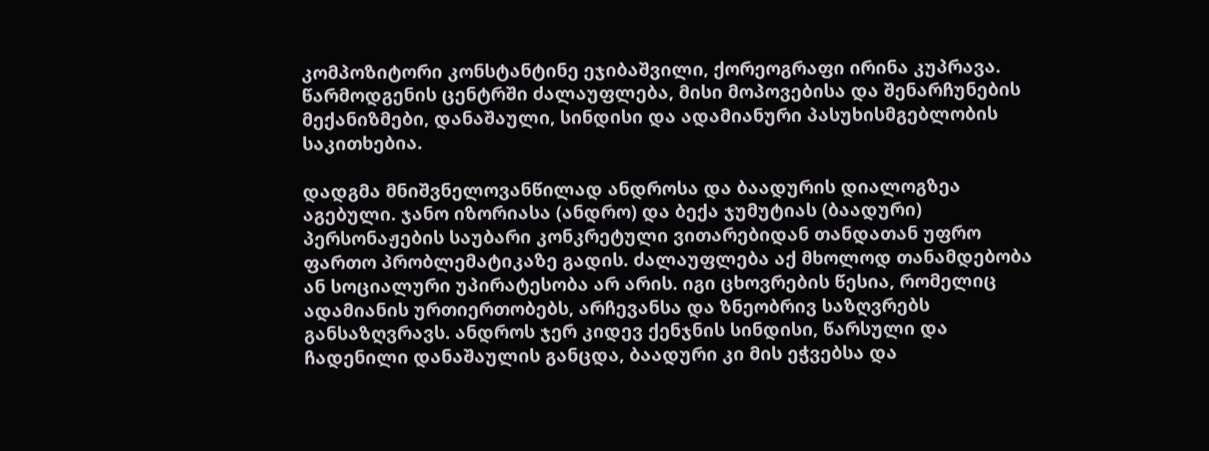კომპოზიტორი კონსტანტინე ეჯიბაშვილი, ქორეოგრაფი ირინა კუპრავა. წარმოდგენის ცენტრში ძალაუფლება, მისი მოპოვებისა და შენარჩუნების მექანიზმები, დანაშაული, სინდისი და ადამიანური პასუხისმგებლობის საკითხებია.

დადგმა მნიშვნელოვანწილად ანდროსა და ბაადურის დიალოგზეა აგებული. ჯანო იზორიასა (ანდრო) და ბექა ჯუმუტიას (ბაადური) პერსონაჟების საუბარი კონკრეტული ვითარებიდან თანდათან უფრო ფართო პრობლემატიკაზე გადის. ძალაუფლება აქ მხოლოდ თანამდებობა ან სოციალური უპირატესობა არ არის. იგი ცხოვრების წესია, რომელიც ადამიანის ურთიერთობებს, არჩევანსა და ზნეობრივ საზღვრებს განსაზღვრავს. ანდროს ჯერ კიდევ ქენჯნის სინდისი, წარსული და ჩადენილი დანაშაულის განცდა, ბაადური კი მის ეჭვებსა და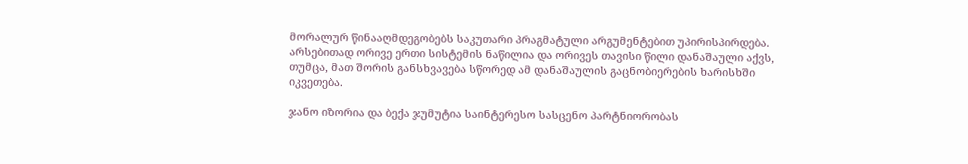მორალურ წინააღმდეგობებს საკუთარი პრაგმატული არგუმენტებით უპირისპირდება. არსებითად ორივე ერთი სისტემის ნაწილია და ორივეს თავისი წილი დანაშაული აქვს, თუმცა, მათ შორის განსხვავება სწორედ ამ დანაშაულის გაცნობიერების ხარისხში იკვეთება.

ჯანო იზორია და ბექა ჯუმუტია საინტერესო სასცენო პარტნიორობას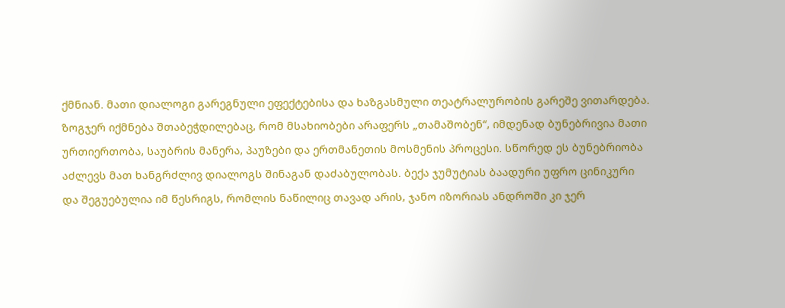ქმნიან. მათი დიალოგი გარეგნული ეფექტებისა და ხაზგასმული თეატრალურობის გარეშე ვითარდება. ზოგჯერ იქმნება შთაბეჭდილებაც, რომ მსახიობები არაფერს „თამაშობენ“, იმდენად ბუნებრივია მათი ურთიერთობა, საუბრის მანერა, პაუზები და ერთმანეთის მოსმენის პროცესი. სწორედ ეს ბუნებრიობა აძლევს მათ ხანგრძლივ დიალოგს შინაგან დაძაბულობას. ბექა ჯუმუტიას ბაადური უფრო ცინიკური და შეგუებულია იმ წესრიგს, რომლის ნაწილიც თავად არის, ჯანო იზორიას ანდროში კი ჯერ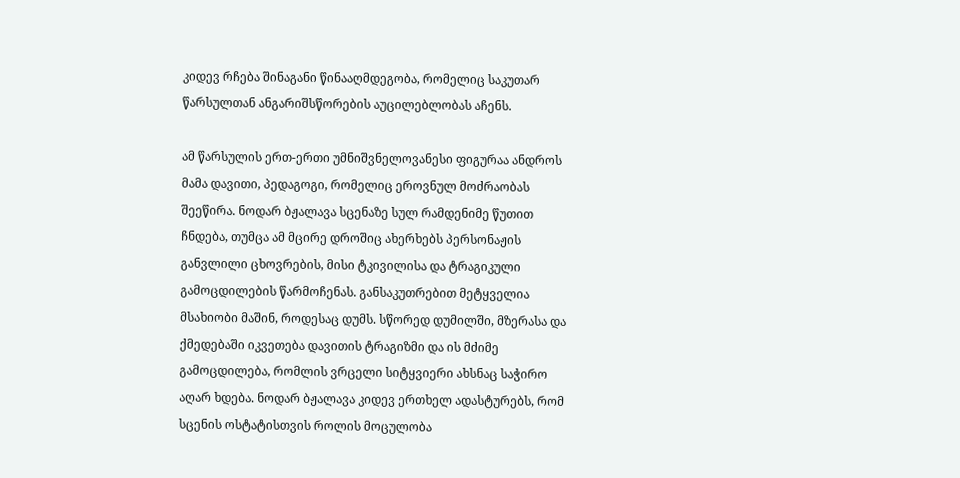კიდევ რჩება შინაგანი წინააღმდეგობა, რომელიც საკუთარ წარსულთან ანგარიშსწორების აუცილებლობას აჩენს.

ამ წარსულის ერთ-ერთი უმნიშვნელოვანესი ფიგურაა ანდროს მამა დავითი, პედაგოგი, რომელიც ეროვნულ მოძრაობას შეეწირა. ნოდარ ბჟალავა სცენაზე სულ რამდენიმე წუთით ჩნდება, თუმცა ამ მცირე დროშიც ახერხებს პერსონაჟის განვლილი ცხოვრების, მისი ტკივილისა და ტრაგიკული გამოცდილების წარმოჩენას. განსაკუთრებით მეტყველია მსახიობი მაშინ, როდესაც დუმს. სწორედ დუმილში, მზერასა და ქმედებაში იკვეთება დავითის ტრაგიზმი და ის მძიმე გამოცდილება, რომლის ვრცელი სიტყვიერი ახსნაც საჭირო აღარ ხდება. ნოდარ ბჟალავა კიდევ ერთხელ ადასტურებს, რომ სცენის ოსტატისთვის როლის მოცულობა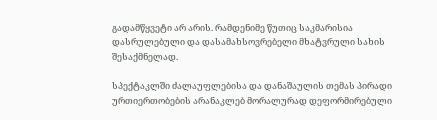გადამწყვეტი არ არის. რამდენიმე წუთიც საკმარისია დასრულებული და დასამახსოვრებელი მხატვრული სახის შესაქმნელად.

სპექტაკლში ძალაუფლებისა და დანაშაულის თემას პირადი ურთიერთობების არანაკლებ მორალურად დეფორმირებული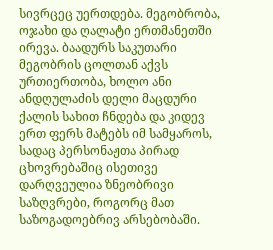სივრცეც უერთდება. მეგობრობა, ოჯახი და ღალატი ერთმანეთში ირევა. ბაადურს საკუთარი მეგობრის ცოლთან აქვს ურთიერთობა, ხოლო ანი ანდღულაძის დელი მაცდური ქალის სახით ჩნდება და კიდევ ერთ ფერს მატებს იმ სამყაროს, სადაც პერსონაჟთა პირად ცხოვრებაშიც ისეთივე დარღვეულია ზნეობრივი საზღვრები, როგორც მათ საზოგადოებრივ არსებობაში.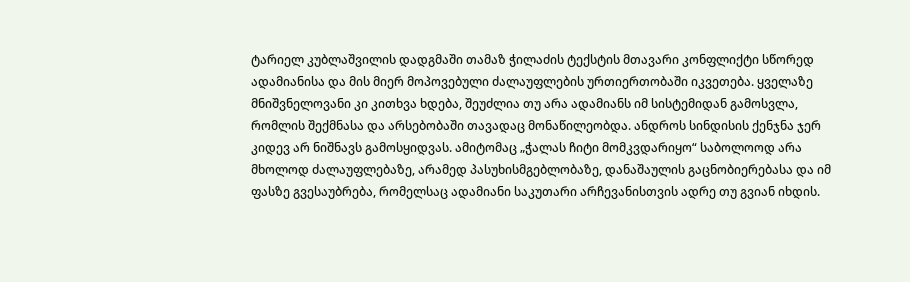ტარიელ კუბლაშვილის დადგმაში თამაზ ჭილაძის ტექსტის მთავარი კონფლიქტი სწორედ ადამიანისა და მის მიერ მოპოვებული ძალაუფლების ურთიერთობაში იკვეთება. ყველაზე მნიშვნელოვანი კი კითხვა ხდება, შეუძლია თუ არა ადამიანს იმ სისტემიდან გამოსვლა, რომლის შექმნასა და არსებობაში თავადაც მონაწილეობდა. ანდროს სინდისის ქენჯნა ჯერ კიდევ არ ნიშნავს გამოსყიდვას. ამიტომაც „ჭალას ჩიტი მომკვდარიყო“ საბოლოოდ არა მხოლოდ ძალაუფლებაზე, არამედ პასუხისმგებლობაზე, დანაშაულის გაცნობიერებასა და იმ ფასზე გვესაუბრება, რომელსაც ადამიანი საკუთარი არჩევანისთვის ადრე თუ გვიან იხდის.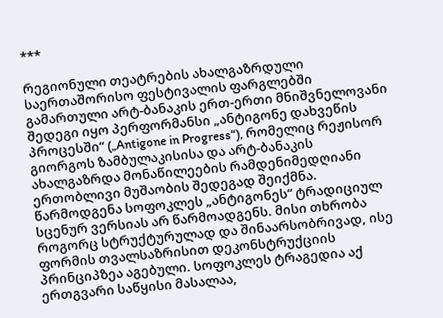***

რეგიონული თეატრების ახალგაზრდული საერთაშორისო ფესტივალის ფარგლებში გამართული არტ-ბანაკის ერთ-ერთი მნიშვნელოვანი შედეგი იყო პერფორმანსი „ანტიგონე დახვეწის პროცესში“ („Antigone in Progress“), რომელიც რეჟისორ გიორგოს ზამბულაკისისა და არტ-ბანაკის ახალგაზრდა მონაწილეების რამდენიმედღიანი ერთობლივი მუშაობის შედეგად შეიქმნა. წარმოდგენა სოფოკლეს „ანტიგონეს“ ტრადიციულ სცენურ ვერსიას არ წარმოადგენს. მისი თხრობა როგორც სტრუქტურულად და შინაარსობრივად, ისე ფორმის თვალსაზრისით დეკონსტრუქციის პრინციპზეა აგებული. სოფოკლეს ტრაგედია აქ ერთგვარი საწყისი მასალაა,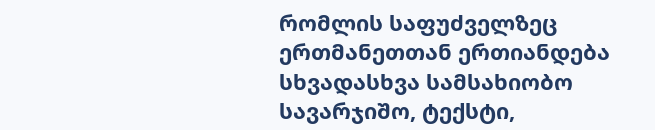რომლის საფუძველზეც ერთმანეთთან ერთიანდება სხვადასხვა სამსახიობო სავარჯიშო, ტექსტი,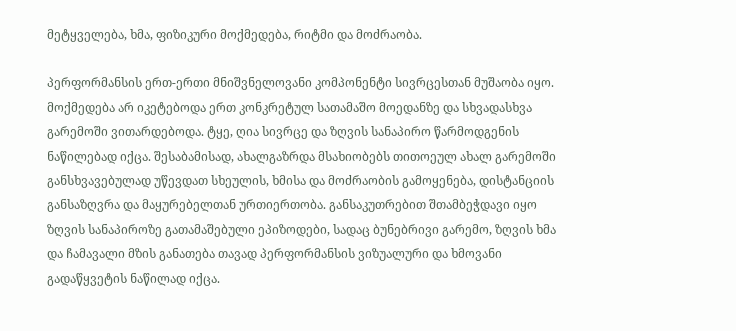მეტყველება, ხმა, ფიზიკური მოქმედება, რიტმი და მოძრაობა.

პერფორმანსის ერთ-ერთი მნიშვნელოვანი კომპონენტი სივრცესთან მუშაობა იყო. მოქმედება არ იკეტებოდა ერთ კონკრეტულ სათამაშო მოედანზე და სხვადასხვა გარემოში ვითარდებოდა. ტყე, ღია სივრცე და ზღვის სანაპირო წარმოდგენის ნაწილებად იქცა. შესაბამისად, ახალგაზრდა მსახიობებს თითოეულ ახალ გარემოში განსხვავებულად უწევდათ სხეულის, ხმისა და მოძრაობის გამოყენება, დისტანციის განსაზღვრა და მაყურებელთან ურთიერთობა. განსაკუთრებით შთამბეჭდავი იყო ზღვის სანაპიროზე გათამაშებული ეპიზოდები, სადაც ბუნებრივი გარემო, ზღვის ხმა და ჩამავალი მზის განათება თავად პერფორმანსის ვიზუალური და ხმოვანი გადაწყვეტის ნაწილად იქცა.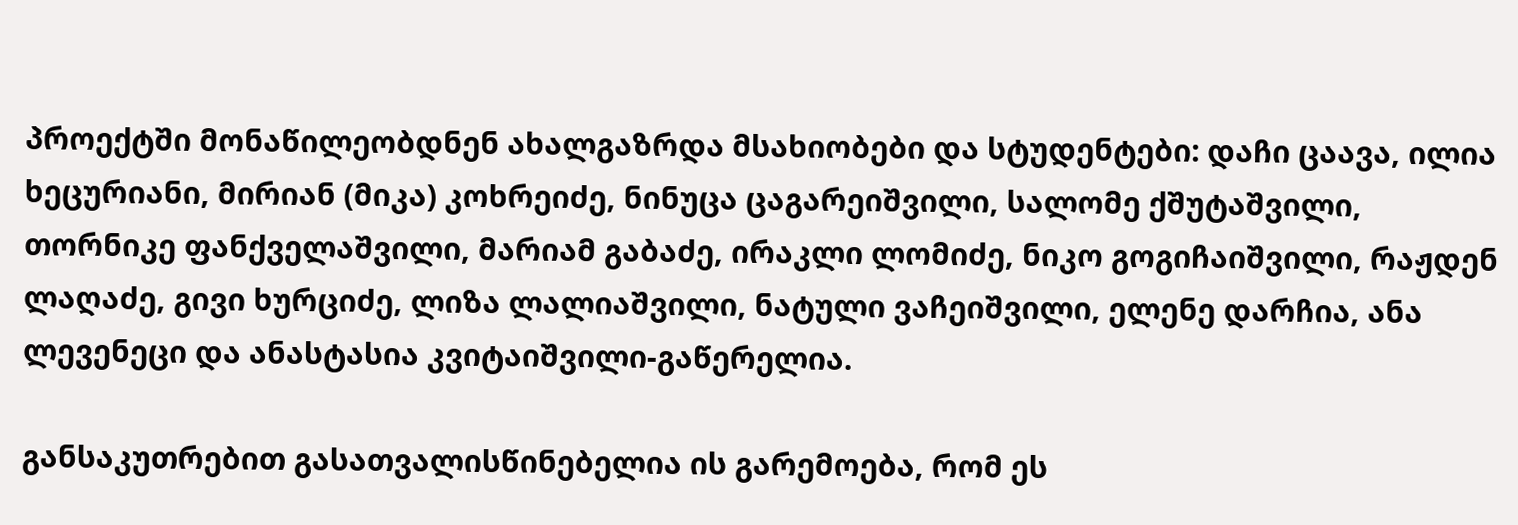პროექტში მონაწილეობდნენ ახალგაზრდა მსახიობები და სტუდენტები: დაჩი ცაავა, ილია ხეცურიანი, მირიან (მიკა) კოხრეიძე, ნინუცა ცაგარეიშვილი, სალომე ქშუტაშვილი, თორნიკე ფანქველაშვილი, მარიამ გაბაძე, ირაკლი ლომიძე, ნიკო გოგიჩაიშვილი, რაჟდენ ლაღაძე, გივი ხურციძე, ლიზა ლალიაშვილი, ნატული ვაჩეიშვილი, ელენე დარჩია, ანა ლევენეცი და ანასტასია კვიტაიშვილი-გაწერელია.

განსაკუთრებით გასათვალისწინებელია ის გარემოება, რომ ეს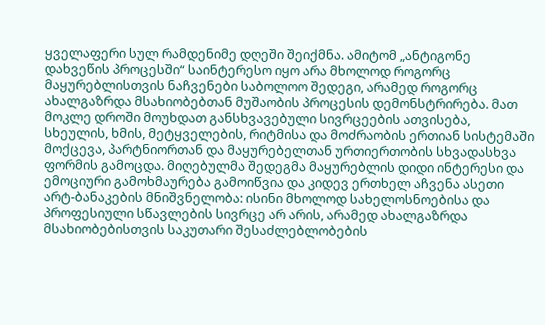ყველაფერი სულ რამდენიმე დღეში შეიქმნა. ამიტომ „ანტიგონე დახვეწის პროცესში“ საინტერესო იყო არა მხოლოდ როგორც მაყურებლისთვის ნაჩვენები საბოლოო შედეგი, არამედ როგორც ახალგაზრდა მსახიობებთან მუშაობის პროცესის დემონსტრირება. მათ მოკლე დროში მოუხდათ განსხვავებული სივრცეების ათვისება, სხეულის, ხმის, მეტყველების, რიტმისა და მოძრაობის ერთიან სისტემაში მოქცევა, პარტნიორთან და მაყურებელთან ურთიერთობის სხვადასხვა ფორმის გამოცდა. მიღებულმა შედეგმა მაყურებლის დიდი ინტერესი და ემოციური გამოხმაურება გამოიწვია და კიდევ ერთხელ აჩვენა ასეთი არტ-ბანაკების მნიშვნელობა: ისინი მხოლოდ სახელოსნოებისა და პროფესიული სწავლების სივრცე არ არის, არამედ ახალგაზრდა მსახიობებისთვის საკუთარი შესაძლებლობების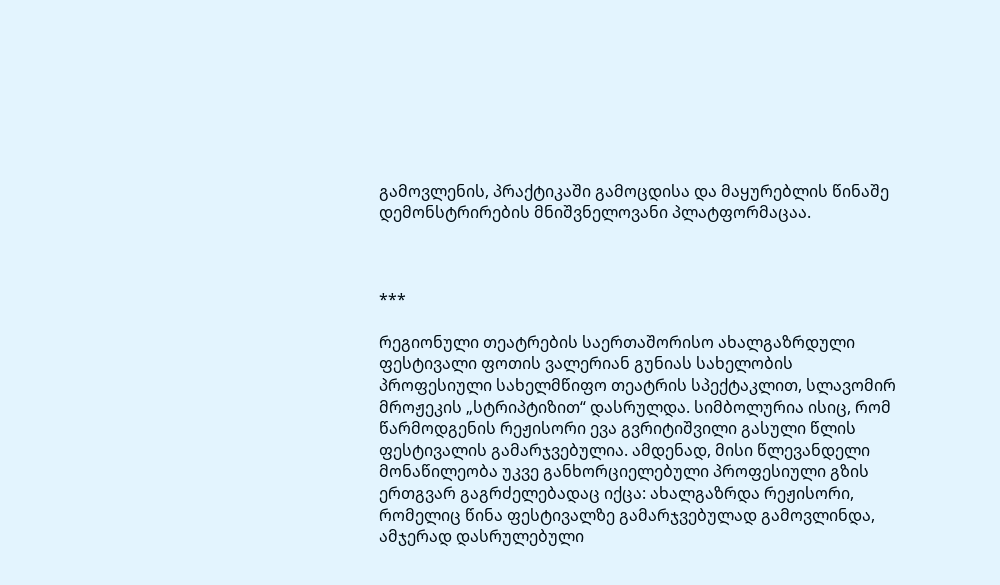გამოვლენის, პრაქტიკაში გამოცდისა და მაყურებლის წინაშე დემონსტრირების მნიშვნელოვანი პლატფორმაცაა.



***

რეგიონული თეატრების საერთაშორისო ახალგაზრდული ფესტივალი ფოთის ვალერიან გუნიას სახელობის პროფესიული სახელმწიფო თეატრის სპექტაკლით, სლავომირ მროჟეკის „სტრიპტიზით“ დასრულდა. სიმბოლურია ისიც, რომ წარმოდგენის რეჟისორი ევა გვრიტიშვილი გასული წლის ფესტივალის გამარჯვებულია. ამდენად, მისი წლევანდელი მონაწილეობა უკვე განხორციელებული პროფესიული გზის ერთგვარ გაგრძელებადაც იქცა: ახალგაზრდა რეჟისორი, რომელიც წინა ფესტივალზე გამარჯვებულად გამოვლინდა, ამჯერად დასრულებული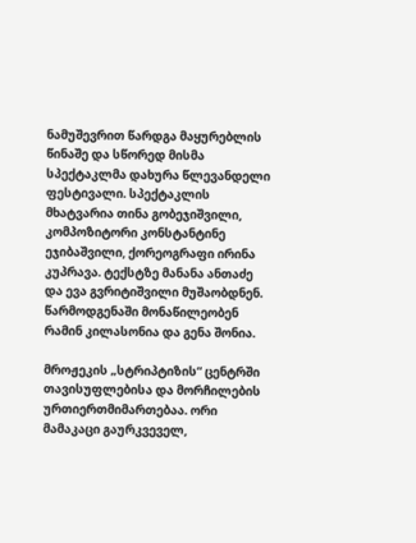ნამუშევრით წარდგა მაყურებლის წინაშე და სწორედ მისმა სპექტაკლმა დახურა წლევანდელი ფესტივალი. სპექტაკლის მხატვარია თინა გობეჯიშვილი, კომპოზიტორი კონსტანტინე ეჯიბაშვილი, ქორეოგრაფი ირინა კუპრავა. ტექსტზე მანანა ანთაძე და ევა გვრიტიშვილი მუშაობდნენ. წარმოდგენაში მონაწილეობენ რამინ კილასონია და გენა შონია.

მროჟეკის „სტრიპტიზის“ ცენტრში თავისუფლებისა და მორჩილების ურთიერთმიმართებაა. ორი მამაკაცი გაურკვეველ,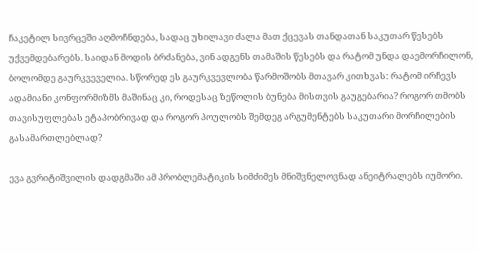ჩაკეტილ სივრცეში აღმოჩნდება, სადაც უხილავი ძალა მათ ქცევას თანდათან საკუთარ წესებს უქვემდებარებს. საიდან მოდის ბრძანება, ვინ ადგენს თამაშის წესებს და რატომ უნდა დაემორჩილონ, ბოლომდე გაურკვეველია. სწორედ ეს გაურკვევლობა წარმოშობს მთავარ კითხვას: რატომ ირჩევს ადამიანი კონფორმიზმს მაშინაც კი, როდესაც ზეწოლის ბუნება მისთვის გაუგებარია? როგორ თმობს თავისუფლებას ეტაპობრივად და როგორ პოულობს შემდეგ არგუმენტებს საკუთარი მორჩილების გასამართლებლად?

ევა გვრიტიშვილის დადგმაში ამ პრობლემატიკის სიმძიმეს მნიშვნელოვნად ანეიტრალებს იუმორი.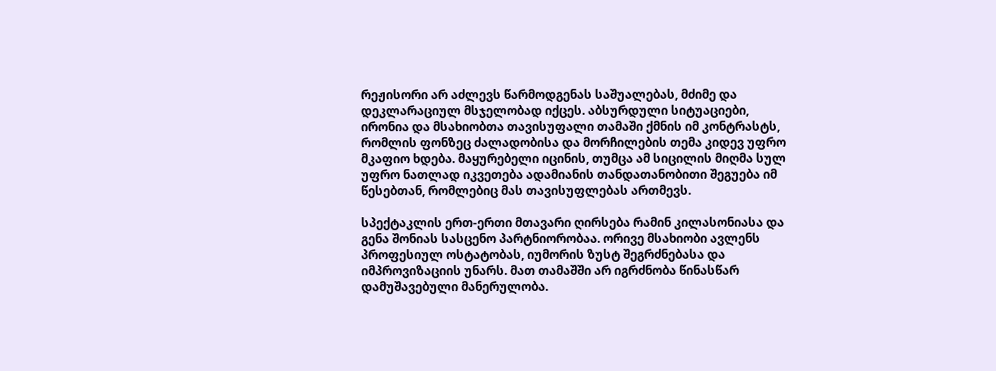რეჟისორი არ აძლევს წარმოდგენას საშუალებას, მძიმე და დეკლარაციულ მსჯელობად იქცეს. აბსურდული სიტუაციები, ირონია და მსახიობთა თავისუფალი თამაში ქმნის იმ კონტრასტს, რომლის ფონზეც ძალადობისა და მორჩილების თემა კიდევ უფრო მკაფიო ხდება. მაყურებელი იცინის, თუმცა ამ სიცილის მიღმა სულ უფრო ნათლად იკვეთება ადამიანის თანდათანობითი შეგუება იმ წესებთან, რომლებიც მას თავისუფლებას ართმევს.

სპექტაკლის ერთ-ერთი მთავარი ღირსება რამინ კილასონიასა და გენა შონიას სასცენო პარტნიორობაა. ორივე მსახიობი ავლენს პროფესიულ ოსტატობას, იუმორის ზუსტ შეგრძნებასა და იმპროვიზაციის უნარს. მათ თამაშში არ იგრძნობა წინასწარ დამუშავებული მანერულობა.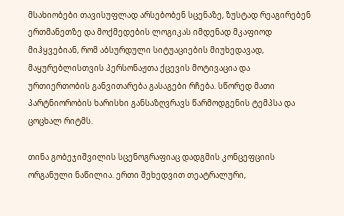მსახიობები თავისუფლად არსებობენ სცენაზე, ზუსტად რეაგირებენ ერთმანეთზე და მოქმედების ლოგიკას იმდენად მკაფიოდ მიჰყვებიან, რომ აბსურდული სიტუაციების მიუხედავად, მაყურებლისთვის პერსონაჟთა ქცევის მოტივაცია და ურთიერთობის განვითარება გასაგები რჩება. სწორედ მათი პარტნიორობის ხარისხი განსაზღვრავს წარმოდგენის ტემპსა და ცოცხალ რიტმს.

თინა გობეჯიშვილის სცენოგრაფიაც დადგმის კონცეფციის ორგანული ნაწილია. ერთი შეხედვით თეატრალური,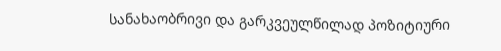სანახაობრივი და გარკვეულწილად პოზიტიური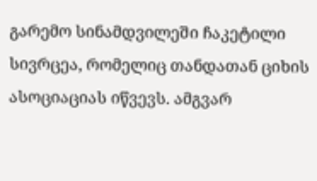გარემო სინამდვილეში ჩაკეტილი სივრცეა, რომელიც თანდათან ციხის ასოციაციას იწვევს. ამგვარ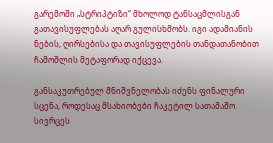გარემოში „სტრიპტიზი“ მხოლოდ ტანსაცმლისგან გათავისუფლებას აღარ გულისხმობს. იგი ადამიანის ნების, ღირსებისა და თავისუფლების თანდათანობით ჩამოშლის მეტაფორად იქცევა.

განსაკუთრებულ მნიშვნელობას იძენს ფინალური სცენა, როდესაც მსახიობები ჩაკეტილ სათამაშო სივრცეს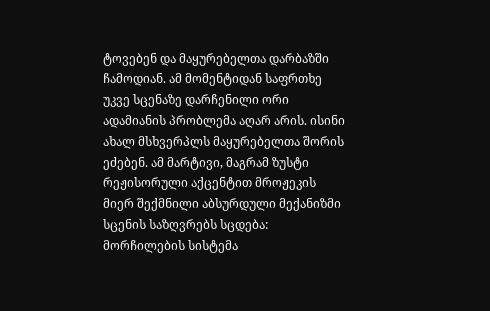ტოვებენ და მაყურებელთა დარბაზში ჩამოდიან. ამ მომენტიდან საფრთხე უკვე სცენაზე დარჩენილი ორი ადამიანის პრობლემა აღარ არის. ისინი ახალ მსხვერპლს მაყურებელთა შორის ეძებენ. ამ მარტივი, მაგრამ ზუსტი რეჟისორული აქცენტით მროჟეკის მიერ შექმნილი აბსურდული მექანიზმი სცენის საზღვრებს სცდება: მორჩილების სისტემა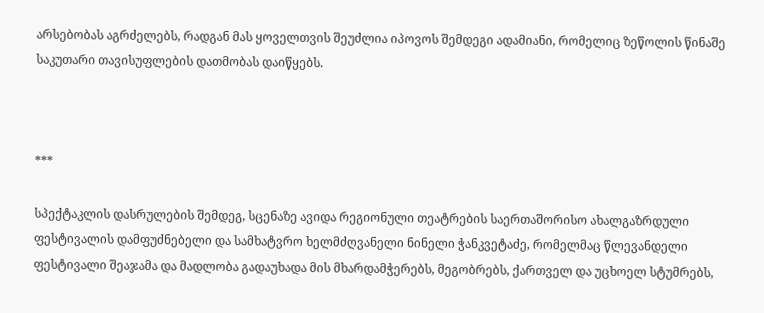არსებობას აგრძელებს, რადგან მას ყოველთვის შეუძლია იპოვოს შემდეგი ადამიანი, რომელიც ზეწოლის წინაშე საკუთარი თავისუფლების დათმობას დაიწყებს.



***

სპექტაკლის დასრულების შემდეგ, სცენაზე ავიდა რეგიონული თეატრების საერთაშორისო ახალგაზრდული ფესტივალის დამფუძნებელი და სამხატვრო ხელმძღვანელი ნინელი ჭანკვეტაძე, რომელმაც წლევანდელი ფესტივალი შეაჯამა და მადლობა გადაუხადა მის მხარდამჭერებს, მეგობრებს, ქართველ და უცხოელ სტუმრებს,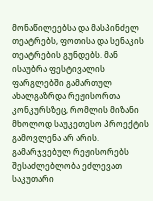მონაწილეებსა და მასპინძელ თეატრებს, ფოთისა და სენაკის თეატრების გუნდებს. მან ისაუბრა ფესტივალის ფარგლებში გამართულ ახალგაზრდა რეჟისორთა კონკურსზეც, რომლის მიზანი მხოლოდ საუკეთესო პროექტის გამოვლენა არ არის. გამარჯვებულ რეჟისორებს შესაძლებლობა ეძლევათ საკუთარი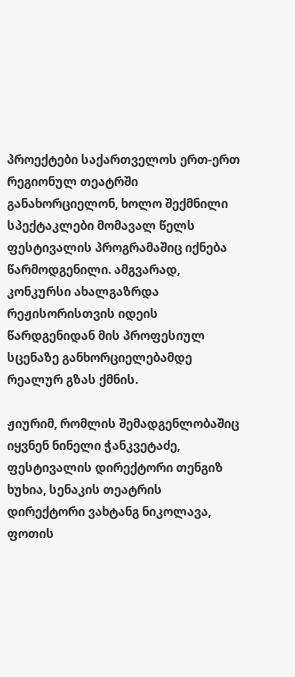პროექტები საქართველოს ერთ-ერთ რეგიონულ თეატრში განახორციელონ, ხოლო შექმნილი სპექტაკლები მომავალ წელს ფესტივალის პროგრამაშიც იქნება წარმოდგენილი. ამგვარად, კონკურსი ახალგაზრდა რეჟისორისთვის იდეის წარდგენიდან მის პროფესიულ სცენაზე განხორციელებამდე რეალურ გზას ქმნის.

ჟიურიმ, რომლის შემადგენლობაშიც იყვნენ ნინელი ჭანკვეტაძე, ფესტივალის დირექტორი თენგიზ ხუხია, სენაკის თეატრის დირექტორი ვახტანგ ნიკოლავა, ფოთის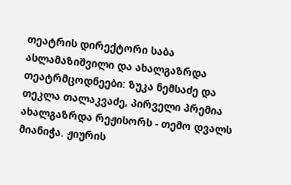თეატრის დირექტორი საბა ასლამაზიშვილი და ახალგაზრდა თეატრმცოდნეები: ზუკა ნემსაძე და თეკლა თალაკვაძე, პირველი პრემია ახალგაზრდა რეჟისორს - თემო დვალს მიანიჭა. ჟიურის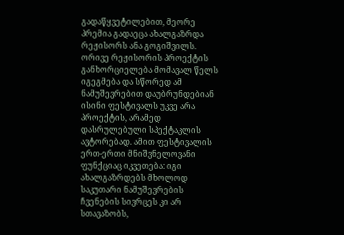გადაწყვეტილებით, მეორე პრემია გადაეცა ახალგაზრდა რეჟისორს ანა გოგიშვილს. ორივე რეჟისორის პროექტის განხორციელება მომავალ წელს იგეგმება და სწორედ ამ ნამუშევრებით დაუბრუნდებიან ისინი ფესტივალს უკვე არა პროექტის, არამედ დასრულებული სპექტაკლის ავტორებად. ამით ფესტივალის ერთ-ერთი მნიშვნელოვანი ფუნქციაც იკვეთება: იგი ახალგაზრდებს მხოლოდ საკუთარი ნამუშევრების ჩვენების სივრცეს კი არ სთავაზობს,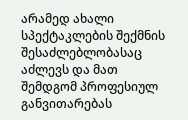არამედ ახალი სპექტაკლების შექმნის შესაძლებლობასაც აძლევს და მათ შემდგომ პროფესიულ განვითარებას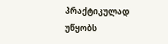პრაქტიკულად უწყობს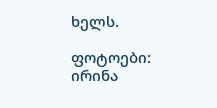ხელს.

ფოტოები: ირინა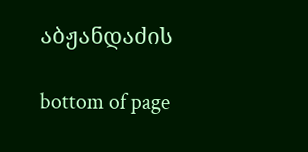აბჟანდაძის

bottom of page